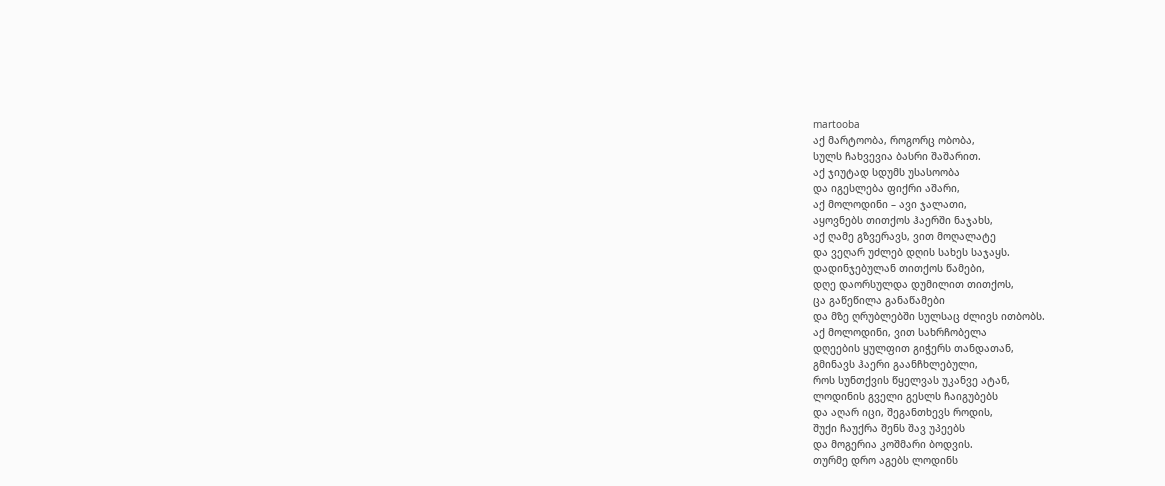martooba
აქ მარტოობა, როგორც ობობა,
სულს ჩახვევია ბასრი შაშარით.
აქ ჯიუტად სდუმს უსასოობა
და იგესლება ფიქრი აშარი,
აქ მოლოდინი – ავი ჯალათი,
აყოვნებს თითქოს ჰაერში ნაჯახს,
აქ ღამე გზვერავს, ვით მოღალატე
და ვეღარ უძლებ დღის სახეს საჯაყს.
დადინჯებულან თითქოს წამები,
დღე დაორსულდა დუმილით თითქოს,
ცა გაწეწილა განაწამები
და მზე ღრუბლებში სულსაც ძლივს ითბობს.
აქ მოლოდინი, ვით სახრჩობელა
დღეების ყულფით გიჭერს თანდათან,
გმინავს ჰაერი გაანჩხლებული,
როს სუნთქვის წყელვას უკანვე ატან,
ლოდინის გველი გესლს ჩაიგუბებს
და აღარ იცი, შეგანთხევს როდის,
შუქი ჩაუქრა შენს შავ უპეებს
და მოგერია კოშმარი ბოდვის.
თურმე დრო აგებს ლოდინს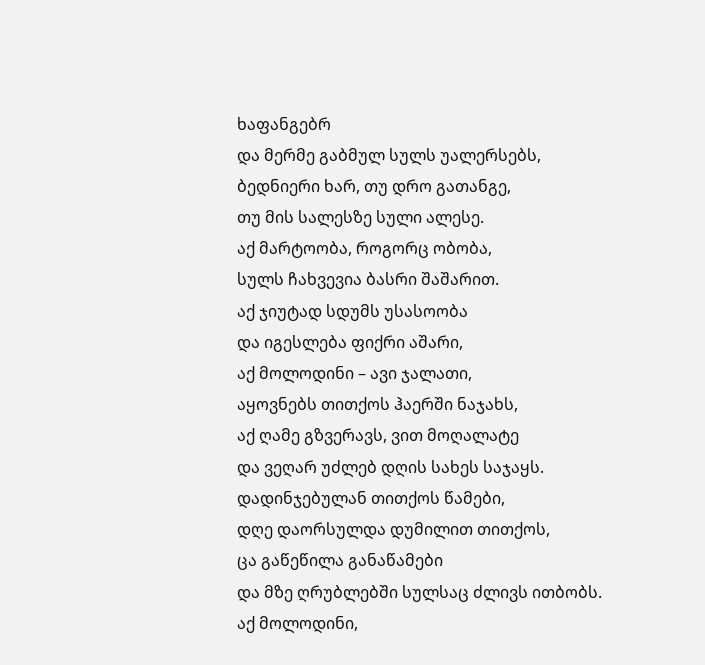ხაფანგებრ
და მერმე გაბმულ სულს უალერსებს,
ბედნიერი ხარ, თუ დრო გათანგე,
თუ მის სალესზე სული ალესე.
აქ მარტოობა, როგორც ობობა,
სულს ჩახვევია ბასრი შაშარით.
აქ ჯიუტად სდუმს უსასოობა
და იგესლება ფიქრი აშარი,
აქ მოლოდინი – ავი ჯალათი,
აყოვნებს თითქოს ჰაერში ნაჯახს,
აქ ღამე გზვერავს, ვით მოღალატე
და ვეღარ უძლებ დღის სახეს საჯაყს.
დადინჯებულან თითქოს წამები,
დღე დაორსულდა დუმილით თითქოს,
ცა გაწეწილა განაწამები
და მზე ღრუბლებში სულსაც ძლივს ითბობს.
აქ მოლოდინი,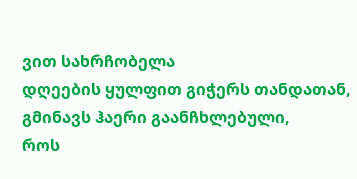ვით სახრჩობელა
დღეების ყულფით გიჭერს თანდათან,
გმინავს ჰაერი გაანჩხლებული,
როს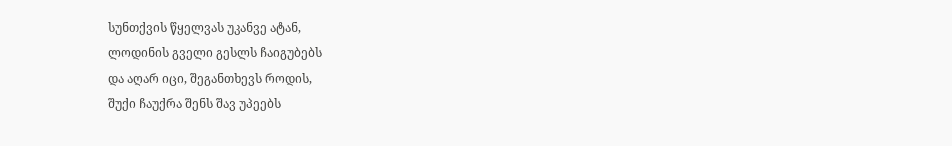სუნთქვის წყელვას უკანვე ატან,
ლოდინის გველი გესლს ჩაიგუბებს
და აღარ იცი, შეგანთხევს როდის,
შუქი ჩაუქრა შენს შავ უპეებს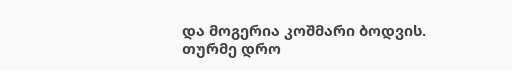და მოგერია კოშმარი ბოდვის.
თურმე დრო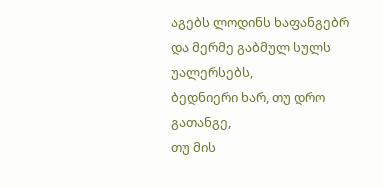აგებს ლოდინს ხაფანგებრ
და მერმე გაბმულ სულს უალერსებს,
ბედნიერი ხარ, თუ დრო გათანგე,
თუ მის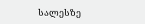სალესზე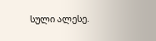სული ალესე.